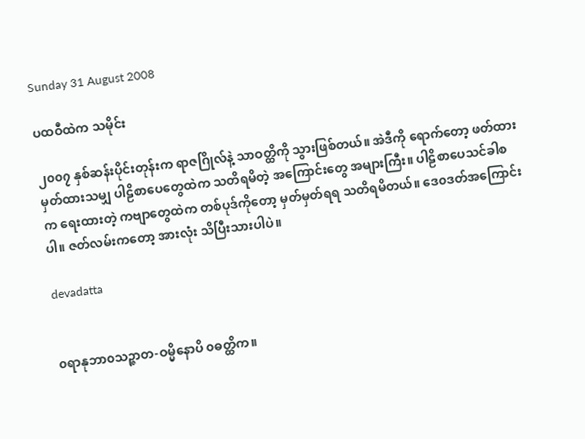Sunday 31 August 2008

ပထဝီထဲက သမိုင်း

၂၀၀၇ နှစ်ဆန်းပိုင်းတုန်းက ရာဇဂြိုလ်နဲ့ သာဝတ္ထိကို သွားဖြစ်တယ်။ အဲဒီကို ရောက်တော့ ဖတ်ထားမှတ်ထားသမျှ ပါဠိစာပေတွေထဲက သတိရမိတဲ့ အကြောင်းတွေ အများကြီး။ ပါဠိစာပေသင်ခါစက ရေးထားတဲ့ ကဗျာတွေထဲက တစ်ပုဒ်ကိုတော့ မှတ်မှတ်ရရ သတိရမိတယ်။ ဒေ၀ဒတ်အကြောင်းပါ။ ဇတ်လမ်းကတော့ အားလုံး သိပြီးသားပါပဲ။

devadatta


၀ရာနုဘာ၀သဉ္ဇာတ-ဝမ္မိနောပိ ၀ဓတ္ထိက။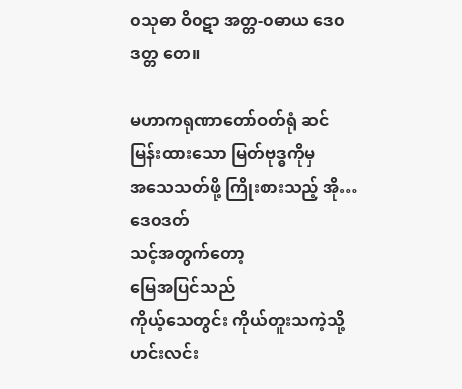၀သုဓာ ဝိ၀ဋာ အတ္တ-၀ဓာယ ဒေ၀ဒတ္တ တေ။

မဟာကရုဏာတော်ဝတ်ရုံ ဆင်မြန်းထားသော မြတ်ဗုဒ္ဓကိုမှ
အသေသတ်ဖို့ ကြိုးစားသည့် အို…ဒေ၀ဒတ်
သင့်အတွက်တော့
မြေအပြင်သည်
ကိုယ့်သေတွင်း ကိုယ်တူးသကဲ့သို့
ဟင်းလင်း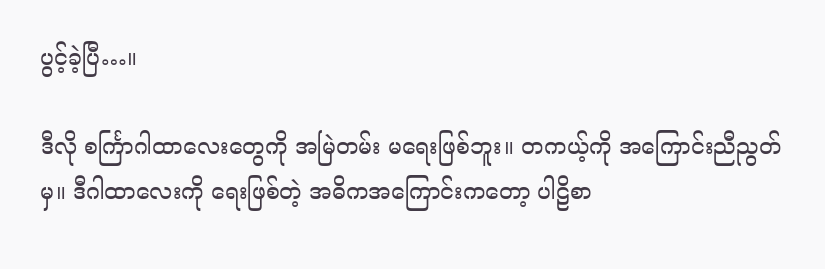ပွင့်ခဲ့ပြီ…။

ဒီလို စင်္ကြာဂါထာလေးတွေကို အမြဲတမ်း မရေးဖြစ်ဘူး။ တကယ့်ကို အကြောင်းညီညွတ်မှ။ ဒီဂါထာလေးကို ရေးဖြစ်တဲ့ အဓိကအကြောင်းကတော့ ပါဠိစာ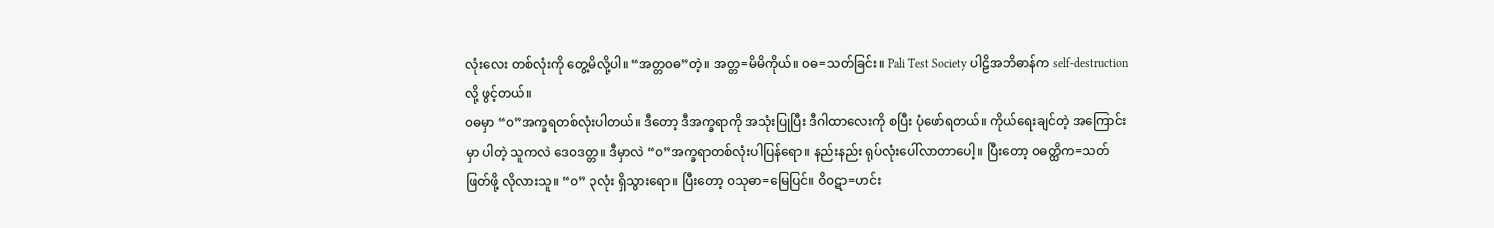လုံးလေး တစ်လုံးကို တွေ့မိလို့ပါ။ “အတ္တ၀ဓ”တဲ့။ အတ္တ=မိမိကိုယ်။ ၀ဓ=သတ်ခြင်း။ Pali Test Society ပါဠိအဘိဓာန်က self-destructionလို့ ဖွင့်တယ်။
၀ဓမှာ “၀”အက္ခရတစ်လုံးပါတယ်။ ဒီတော့ ဒီအက္ခရာကို အသုံးပြုပြီး ဒီဂါထာလေးကို စပြီး ပုံဖော်ရတယ်။ ကိုယ်ရေးချင်တဲ့ အကြောင်းမှာ ပါတဲ့ သူကလဲ ဒေ၀ဒတ္တ။ ဒီမှာလဲ “၀”အက္ခရာတစ်လုံးပါပြန်ရော။ နည်းနည်း ရုပ်လုံးပေါ်လာတာပေါ့။ ပြီးတော့ ၀ဓတ္ထိက=သတ်ဖြတ်ဖို့ လိုလားသူ။ “၀” ၃လုံး ရှိသွားရော။ ပြီးတော့ ၀သုဓာ=မြေပြင်။ ဝိ၀ဋာ=ဟင်း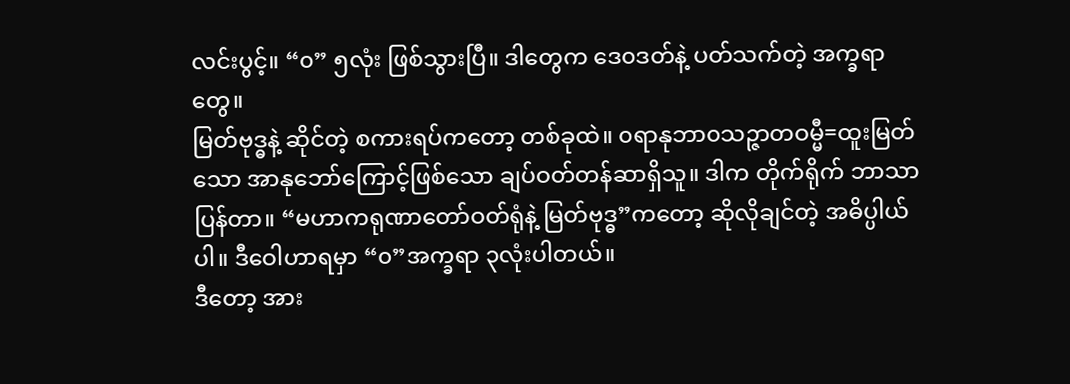လင်းပွင့်။ “၀” ၅လုံး ဖြစ်သွားပြီ။ ဒါတွေက ဒေ၀ဒတ်နဲ့ ပတ်သက်တဲ့ အက္ခရာတွေ။
မြတ်ဗုဒ္ဓနဲ့ ဆိုင်တဲ့ စကားရပ်ကတော့ တစ်ခုထဲ။ ၀ရာနုဘာ၀သဉ္ဇာတဝမ္မီ=ထူးမြတ်သော အာနုဘော်ကြောင့်ဖြစ်သော ချပ်ဝတ်တန်ဆာရှိသူ။ ဒါက တိုက်ရိုက် ဘာသာပြန်တာ။ “မဟာကရုဏာတော်ဝတ်ရုံနဲ့ မြတ်ဗုဒ္ဓ”ကတော့ ဆိုလိုချင်တဲ့ အဓိပ္ပါယ်ပါ။ ဒီဝေါဟာရမှာ “၀”အက္ခရာ ၃လုံးပါတယ်။
ဒီတော့ အား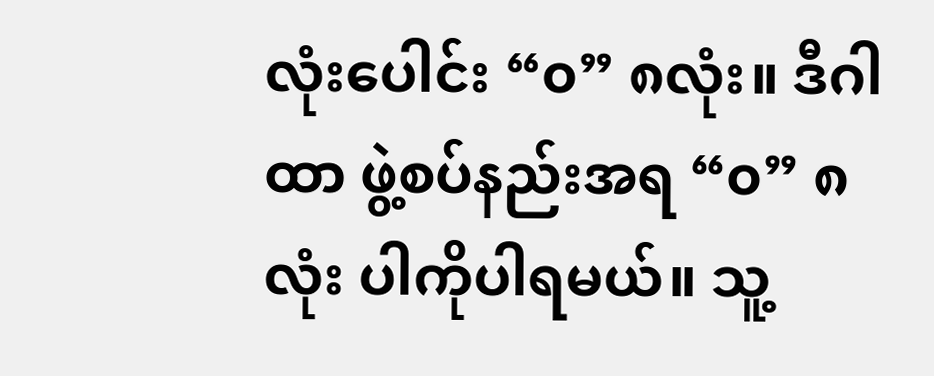လုံးပေါင်း “၀” ၈လုံး။ ဒီဂါထာ ဖွဲ့စပ်နည်းအရ “၀” ၈လုံး ပါကိုပါရမယ်။ သူ့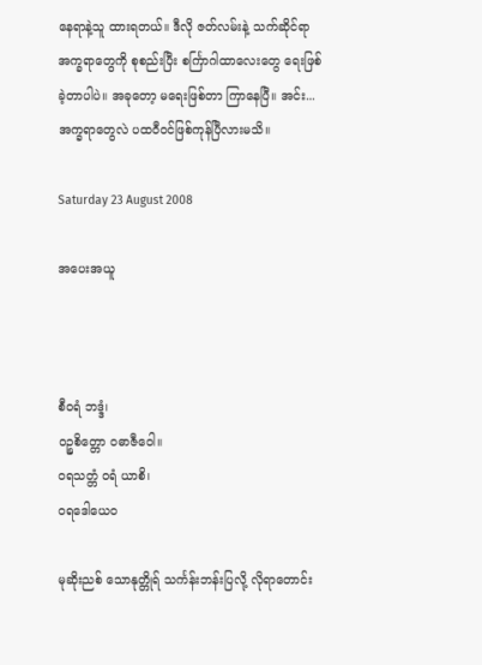နေရာနဲ့သူ ထားရတယ်။ ဒီလို ဇတ်လမ်းနဲ့ သက်ဆိုင်ရာ အက္ခရာတွေကို စုစည်းပြီး စင်္ကြာဂါထာလေးတွေ ရေးဖြစ်ခဲ့တာပါပဲ။ အခုတော့ မရေးဖြစ်တာ ကြာနေပြီ။ အင်း...အက္ခရာတွေလဲ ပထဝီဝင်ဖြစ်ကုန်ပြီလားမသိ။

Saturday 23 August 2008

အပေးအယူ



စီ၀ရံ ဘဒ္ဒံ၊
၀ဉ္စစိတ္တော ၀ဓာဇီဝေါ။
၀ရသတ္တံ ၀ရံ ယာစိ၊
၀ရဒေါယေ၀

မုဆိုးညစ် သောနုတ္တိုရ် သင်္ကန်းဘန်းပြလို့ လိုရာတောင်း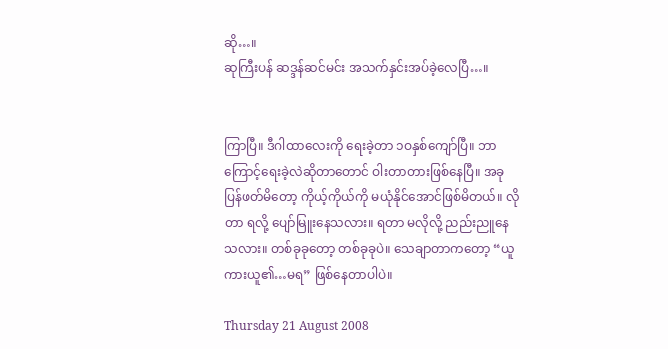ဆို…။
ဆုကြီးပန် ဆဒ္ဒန်ဆင်မင်း အသက်နှင်းအပ်ခဲ့လေပြီ…။


ကြာပြီ။ ဒီဂါထာလေးကို ရေးခဲ့တာ ၁ဝနှစ်ကျော်ပြီ။ ဘာကြောင့်ရေးခဲ့လဲဆိုတာတောင် ဝါးတာတားဖြစ်နေပြီ။ အခု ပြန်ဖတ်မိတော့ ကိုယ့်ကိုယ်ကို မယုံနိုင်အောင်ဖြစ်မိတယ်။ လိုတာ ရလို့ ပျော်မြူးနေသလား။ ရတာ မလိုလို့ ညည်းညူနေသလား။ တစ်ခုခုတော့ တစ်ခုခုပဲ။ သေချာတာကတော့ “ယူကားယူ၏…မရ” ဖြစ်နေတာပါပဲ။

Thursday 21 August 2008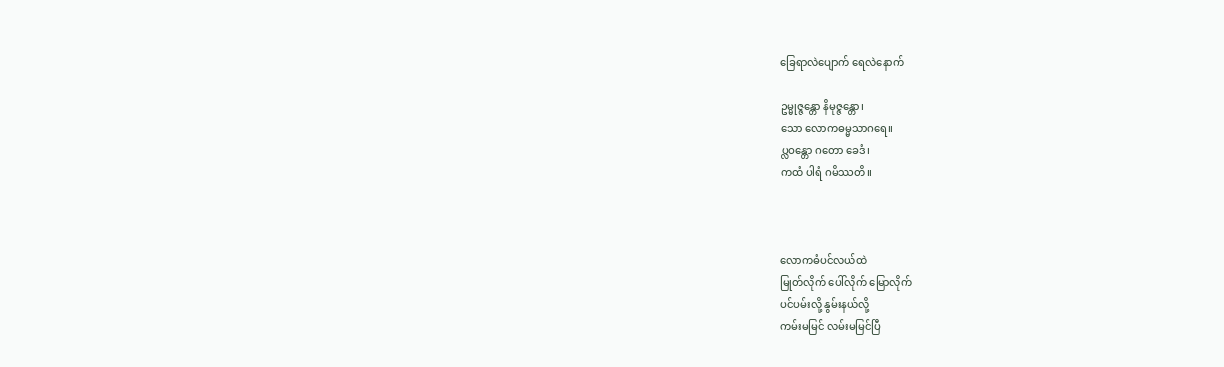ခြေရာလဲပျောက် ရေလဲနောက်

ဥမ္မုဇ္ဇန္တော နိမုဇ္ဇန္တော၊
သော လောကဓမ္မသာဂရေ။
ပ္လဝန္တော ဂတော ခေဒံ၊
ကထံ ပါရံ ဂမိဿတိ။



လောကဓံပင်လယ်ထဲ
မြုတ်လိုက် ပေါ်လိုက် မြောလိုက်
ပင်ပမ်းလို့ နွမ်းနယ်လို့
ကမ်းမမြင် လမ်းမမြင်ပြီ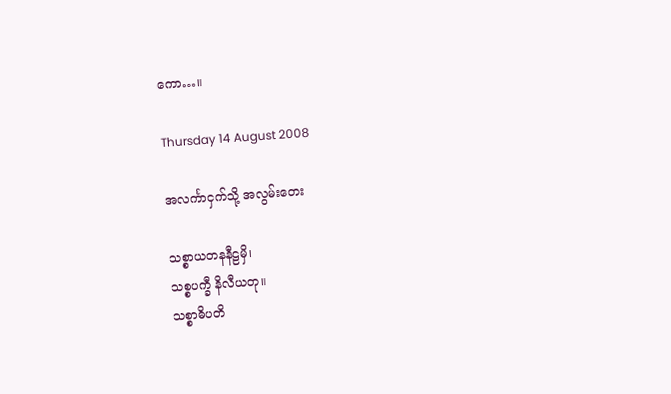ကော…။

Thursday 14 August 2008

အလင်္ကာငှက်သို့ အလွမ်းတေး

သစ္စာယတနနီဠမှိ၊
သစ္စပက္ခီ နိလီယတု။
သစ္စာဓိပတိ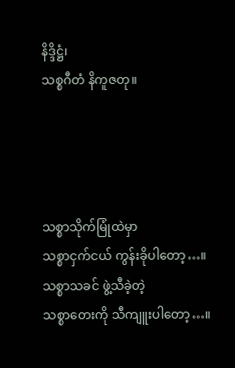နိဒ္ဒိဋ္ဌံ၊
သစ္စဂီတံ နိကူဇတု။




သစ္စာသိုက်မြုံထဲမှာ
သစ္စာငှက်ငယ် ကွန်းခိုပါတော့…။
သစ္စာသခင် ဖွဲ့သီခဲ့တဲ့
သစ္စာတေးကို သီကျူးပါတော့…။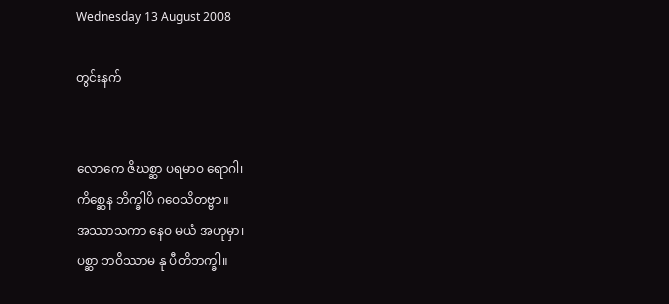Wednesday 13 August 2008

တွင်းနက်


လောကေ ဇိဃစ္ဆာ ပရမာဝ ရောဂါ၊
ကိစ္ဆေန ဘိက္ခါပိ ဂဝေသိတဗ္ဗာ။
အဿာသကာ နေဝ မယံ အဟုမှာ၊
ပစ္ဆာ ဘဝိဿာမ နု ပီတိဘက္ခါ။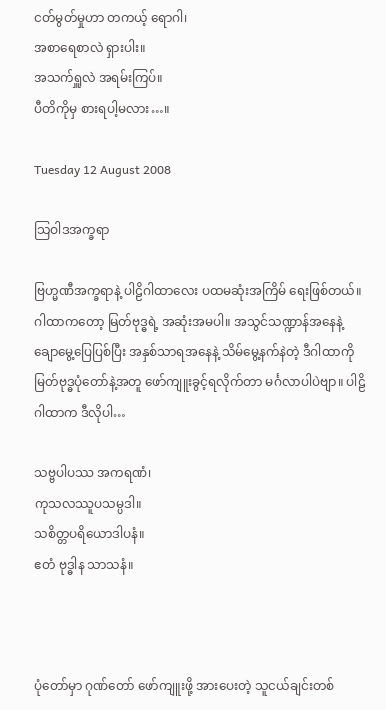ငတ်မွတ်မှုဟာ တကယ့် ရောဂါ၊
အစာရေစာလဲ ရှားပါး။
အသက်ရှူလဲ အရမ်းကြပ်။
ပီတိကိုမှ စားရပါ့မလား…။

Tuesday 12 August 2008

သြဝါဒအက္ခရာ

ဗြဟ္မဏီအက္ခရာနဲ့ ပါဠိဂါထာလေး ပထမဆုံးအကြိမ် ရေးဖြစ်တယ်။ ဂါထာကတော့ မြတ်ဗုဒ္ဓရဲ့ အဆုံးအမပါ။ အသွင်သဏ္ဍာန်အနေနဲ့ ချောမွေ့ပြေပြစ်ပြီး အနှစ်သာရအနေနဲ့ သိမ်မွေ့နက်နဲတဲ့ ဒီဂါထာကို မြတ်ဗုဒ္ဓပုံတော်နဲ့အတူ ဖော်ကျူးခွင့်ရလိုက်တာ မင်္ဂလာပါပဲဗျာ။ ပါဠိဂါထာက ဒီလိုပါ…

သဗ္ဗပါပဿ အကရဏံ၊
ကုသလဿူပသမ္ပဒါ။
သစိတ္တပရိယောဒါပနံ။
ဧတံ ဗုဒ္ဓါန သာသနံ။



ပုံတော်မှာ ဂုဏ်တော် ဖော်ကျူးဖို့ အားပေးတဲ့ သူငယ်ချင်းတစ်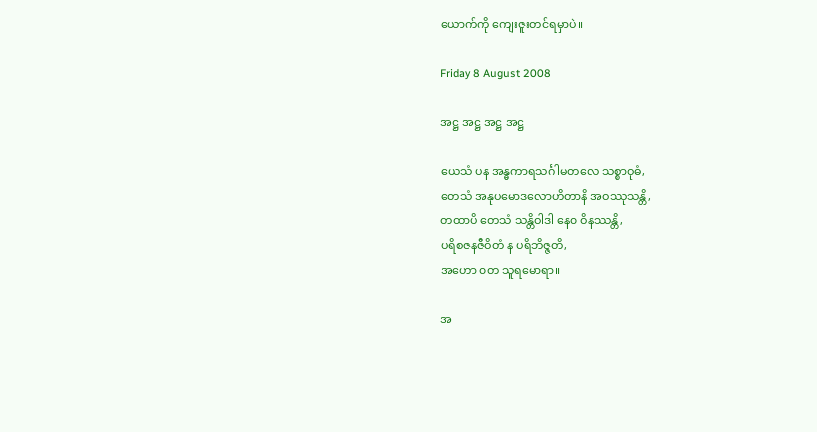ယောက်ကို ကျေးဇူးတင်ရမှာပဲ။

Friday 8 August 2008

အဋ္ဌ အဋ္ဌ အဋ္ဌ အဋ္ဌ

ယေသံ ပန အန္ဓကာရသင်္ဂါမတလေ သစ္စာဝုဓံ,
တေသံ အနုပမောဒလောဟိတာနိ အဝဿုသန္တိ,
တထာပိ တေသံ သန္တိဝါဒါ နေ၀ ဝိနဿန္တိ,
ပရိစဇနဇီဝိတံ န ပရိဘိဇ္ဇတိ,
အဟော ၀တ သူရမောရာ။

အ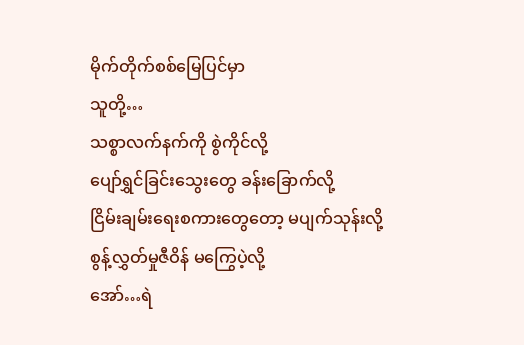မိုက်တိုက်စစ်မြေပြင်မှာ
သူတို့…
သစ္စာလက်နက်ကို စွဲကိုင်လို့
ပျော်ရွှင်ခြင်းသွေးတွေ ခန်းခြောက်လို့
ငြိမ်းချမ်းရေးစကားတွေတော့ မပျက်သုန်းလို့
စွန့်လွှတ်မှုဇီဝိန် မကြွေပဲ့လို့
အော်…ရဲ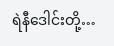ရဲနီဒေါင်းတို့…